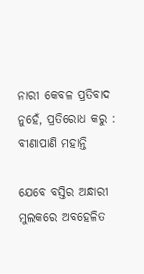ନାରୀ କେବଳ ପ୍ରତିବାଦ ନୁହେଁ, ପ୍ରତିରୋଧ କରୁ : ବୀଣାପାଣି ମହାନ୍ତି

ଯେବେ ବସ୍ତିର ଅନ୍ଧାରୀ ମୁଲକରେ ଅବହେଳିତ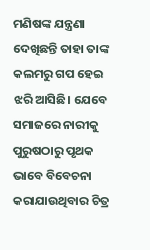ମଣିଷଙ୍କ ଯନ୍ତ୍ରଣା ଦେଖିଛନ୍ତି ତାହା ତାଙ୍କ କଲମରୁ ଗପ ହେଇ ଝରି ଆସିଛି। ଯେବେ ସମାଜରେ ନାରୀକୁ ପୁରୁଷଠାରୁ ପୃଥକ ଭାବେ ବିବେଚନା କରାଯାଉଥିବାର ଚିତ୍ର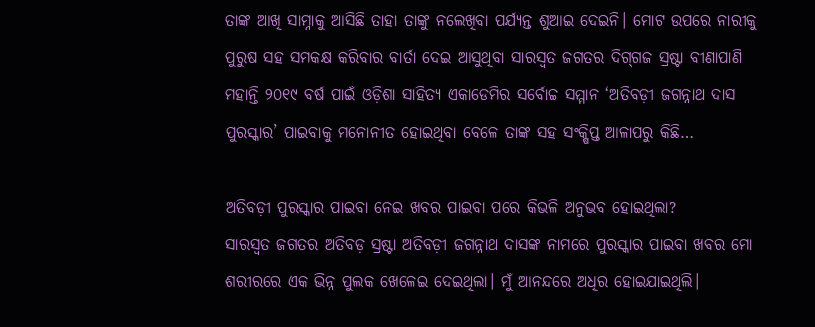ତାଙ୍କ ଆଖି ସାମ୍ନାକୁ ଆସିଛି ତାହା ତାଙ୍କୁ ‌ନଲେଖିବା ପର୍ଯ୍ୟନ୍ତ ଶୁଆଇ ଦେଇନି। ମୋଟ ଉପରେ ନାରୀକୁ ପୁରୁଷ ସହ ସମକକ୍ଷ କରିବାର ବାର୍ତା ଦେଇ ଆସୁଥିବା ସାରସ୍ବତ ଜଗତର ଦିଗ୍‌ଗଜ ସ୍ରଷ୍ଟା ବୀଣାପାଣି ମହାନ୍ତି ୨୦୧୯ ବର୍ଷ ପାଇଁ ଓଡ଼ିଶା ସାହିତ୍ୟ ଏକାଡେମିର ସର୍ବୋଚ୍ଚ ସମ୍ମାନ ‘ଅତିବଡ଼ୀ ଜଗନ୍ନାଥ ଦାସ ପୁରସ୍କାର’ ପାଇବାକୁ ମନୋନୀତ ହୋଇଥିବା ବେଳେ ତାଙ୍କ ସହ ସଂକ୍ଷିପ୍ତ ଆଳାପରୁ କିଛି…

ଅତିବଡ଼ୀ ପୁରସ୍କାର ପାଇବା ନେଇ ଖବର ପାଇବା ପରେ କିଭଳି ଅନୁଭବ ହୋଇଥିଲା?
ସାରସ୍ବତ ଜଗତର ଅତିବଡ଼ ସ୍ରଷ୍ଟା ଅତିବଡ଼ୀ ଜଗନ୍ନାଥ ଦାସଙ୍କ ନାମରେ ପୁରସ୍କାର ପାଇବା ଖବର ମୋ ଶରୀରରେ ଏକ ଭିନ୍ନ ପୁଲକ ଖେଳେଇ ଦେଇଥିଲା। ମୁଁ ଆନନ୍ଦରେ ଅଧିର ହୋଇଯାଇଥିଲି।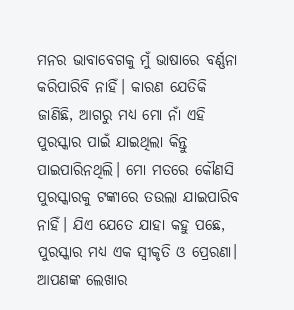ମନର ଭାବାବେଗକୁ ମୁଁ ଭାଷାରେ ବର୍ଣ୍ଣନା କରିପାରିବି ନାହିଁ। କାରଣ ଯେତିକି ଜାଣିଛି, ଆଗରୁ ମଧ୍ୟ ମୋ ନାଁ ଏହି ପୁରସ୍କାର ପାଇଁ ଯାଇଥିଲା କିନ୍ତୁ ପାଇପାରିନଥିଲି। ମୋ ମତରେ କୌଣସି ପୁରସ୍କାରକୁ ଟଙ୍କାରେ ତଉଲା ଯାଇପାରିବ ନାହିଁ। ଯିଏ ଯେତେ ଯାହା କହୁ ପଛେ, ପୁରସ୍କାର ମଧ୍ୟ ଏକ ସ୍ବୀକୃତି ଓ ପ୍ରେରଣା।
ଆପଣଙ୍କ ଲେଖାର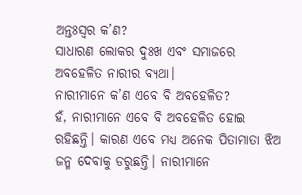ଅନ୍ତଃସ୍ବର କ’ଣ?
ସାଧାରଣ ଲୋକର ଦୁଃଖ ଏବଂ ସମାଜରେ ଅବହେଳିତ ନାରୀର ବ୍ୟଥା।
ନାରୀମାନେ କ’ଣ ‌ଏବେ ବି ଅବ‌ହେଳିତ?
ହଁ, ନାରୀମାନେ ଏବେ ବି ଅବହେଳିତ ହୋଇ ରହିଛନ୍ତି। କାରଣ ‌‌ଏବେ ମଧ୍ୟ ଅନେକ ପିତାମାତା ଝିଅ ଜନ୍ମ ଦେବାକୁ ଡରୁଛନ୍ତି। ନାରୀମାନେ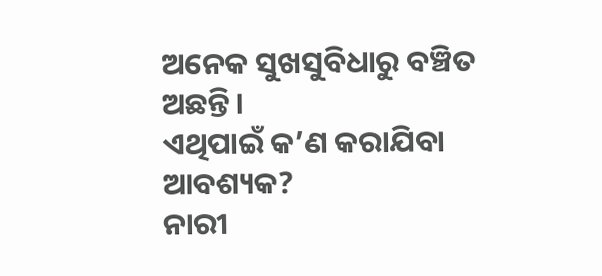ଅନେକ ସୁଖସୁବିଧାରୁ ବଞ୍ଚିତ ଅଛନ୍ତି।
ଏଥିପାଇଁ କ’ଣ କରାଯିବା ଆବଶ୍ୟକ?
ନାରୀ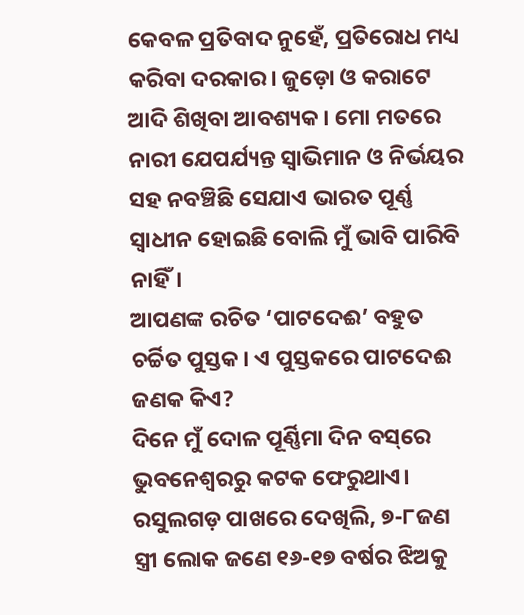କେବଳ ପ୍ରତିବାଦ ନୁହେଁ, ପ୍ରତିରୋଧ ମଧ୍ୟ କରିବା ଦରକାର। ଜୁଡ଼ୋ ଓ କରାଟେ ଆଦି ଶିଖିବା ଆବଶ୍ୟକ। ମୋ ମତରେ ନାରୀ ଯେପର୍ଯ୍ୟନ୍ତ ସ୍ବାଭିମାନ ଓ ନିର୍ଭୟର ସହ ନବଞ୍ଚିଛି ସେଯାଏ ଭାରତ ପୂର୍ଣ୍ଣ ସ୍ବାଧୀନ ହୋଇଛି ବୋଲି ମୁଁ ଭାବି ପାରିବି ନାହିଁ।
ଆପଣଙ୍କ ରଚିତ ‘ପାଟଦେଈ’ ବହୁତ ଚର୍ଚ୍ଚିତ ପୁସ୍ତକ। ଏ ପୁସ୍ତକରେ ପାଟଦେଈ ଜଣକ କିଏ?
ଦିନେ ମୁଁ ଦୋଳ ପୂର୍ଣ୍ଣିମା ଦିନ ବସ୍‌ରେ ଭୁବନେଶ୍ବରରୁ କଟକ ଫେରୁଥାଏ। ରସୁଲଗଡ଼ ପାଖରେ ଦେଖିଲି, ୭-୮ଜଣ ସ୍ତ୍ରୀ ଲୋକ ଜଣେ ୧୬-୧୭ ବର୍ଷର ଝିଅକୁ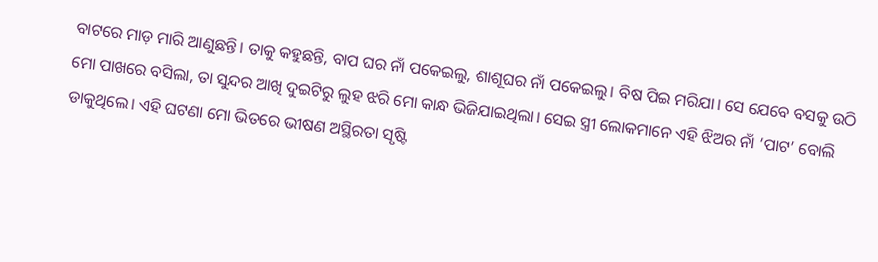ବାଟରେ ମାଡ଼ ମାରି ଆଣୁଛନ୍ତି। ତାକୁ କହୁଛନ୍ତି, ବାପ ଘର ନାଁ ପକେଇଲୁ, ଶାଶୂଘର ନାଁ ପକେଇଲୁ। ବିଷ ପିଇ ମରିଯା। ସେ‌ ଯେବେ ବସକୁ ଉଠି ମୋ ପାଖରେ ବସିଲା, ତା ସୁନ୍ଦର ଆଖି ଦୁଇଟିରୁ ଲୁହ ଝରି ମୋ କାନ୍ଧ ଭିଜିଯାଇଥିଲା। ସେଇ ସ୍ତ୍ରୀ ଲୋକମାନେ ଏହି ଝିଅର ନାଁ ‘ପାଟ’ ବୋଲି ଡାକୁଥିଲେ। ଏହି ଘଟଣା ମୋ ଭିତରେ ଭୀଷଣ ଅସ୍ଥିରତା ସୃଷ୍ଟି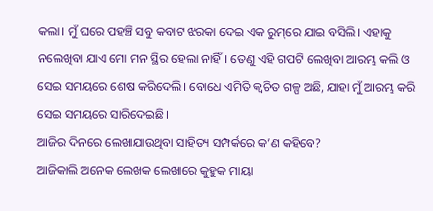କଲା। ମୁଁ ଘରେ ପହଞ୍ଚି ସବୁ କବାଟ ଝରକା ଦେଇ ଏକ ରୁମ୍‌ରେ ଯାଇ ବସିଲି। ଏହାକୁ ନଲେଖିବା ଯାଏ ମୋ ମନ ସ୍ଥିର ହେଲା ନାହିଁ। ତେଣୁ ଏହି ଗପଟି ଲେଖିବା ଆରମ୍ଭ କଲି ଓ ସେଇ ସମୟରେ ଶେଷ କରିଦେଲି। ବୋଧେ ଏମିତି କ୍ବଚିତ ଗଳ୍ପ ଅଛି, ଯାହା ମୁଁ ଆରମ୍ଭ କରି ସେଇ ସମୟରେ ସାରିଦେଇଛି।
ଆଜିର ଦିନରେ ଲେଖାଯାଉଥିବା ସାହିତ୍ୟ ସମ୍ପର୍କରେ କ’ଣ କହିବେ?
ଆଜିକାଲି ଅନେକ ଲେଖକ ଲେଖାରେ କୁହୁକ ମାୟା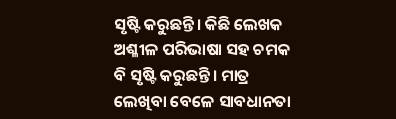ସୃଷ୍ଟି କରୁଛନ୍ତି। କିଛି ଲେଖକ ଅଶ୍ଳୀଳ ପରିଭାଷା ସହ ଚମକ ବି ସୃଷ୍ଟି କରୁଛନ୍ତି। ମାତ୍ର ଲେଖିବା ବେଳେ ସାବଧାନତା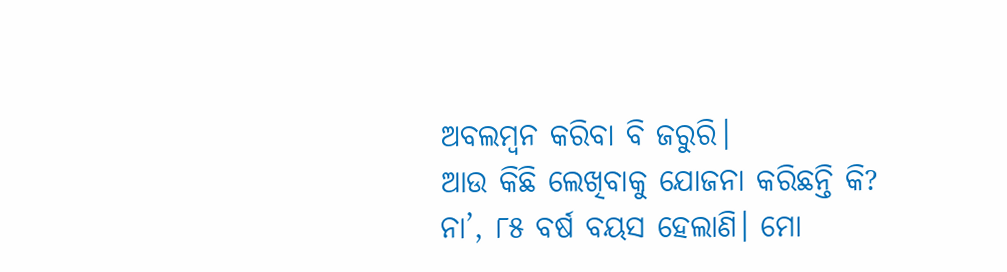ଅବଲମ୍ବନ କରିବା ବି ଜରୁରି।
ଆଉ କିଛି ଲେଖିବାକୁ ଯୋଜନା କରିଛନ୍ତି କି?
ନା’, ୮୫ ବର୍ଷ ବୟସ ହେଲାଣି। ମୋ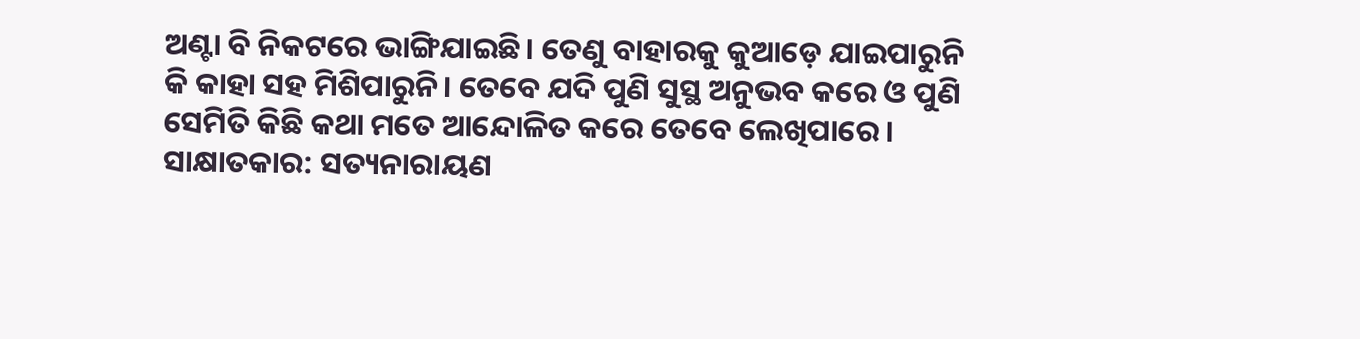ଅଣ୍ଟା ବି ନିକଟରେ ଭାଙ୍ଗିଯାଇଛି। ତେଣୁ ବାହାରକୁ କୁଆଡ଼େ ଯାଇପାରୁନି କି କାହା ସହ ମିଶିପାରୁନି। ତେବେ ଯଦି ପୁଣି ସୁସ୍ଥ ଅନୁଭବ କରେ ଓ ପୁଣି ସେମିତି କିଛି କଥା ମତେ ଆନ୍ଦୋଳିତ କରେ ତେବେ ଲେଖିପାରେ।
ସାକ୍ଷାତକାର: ସତ୍ୟନାରାୟଣ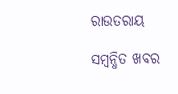ରାଉତରାୟ

ସମ୍ବନ୍ଧିତ ଖବର